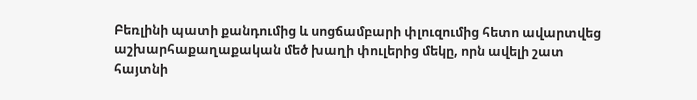Բեռլինի պատի քանդումից և սոցճամբարի փլուզումից հետո ավարտվեց աշխարհաքաղաքական մեծ խաղի փուլերից մեկը, որն ավելի շատ հայտնի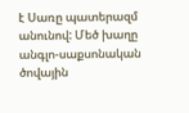է Սառը պատերազմ անունով: Մեծ խաղը անգլո-սաքսոնական ծովային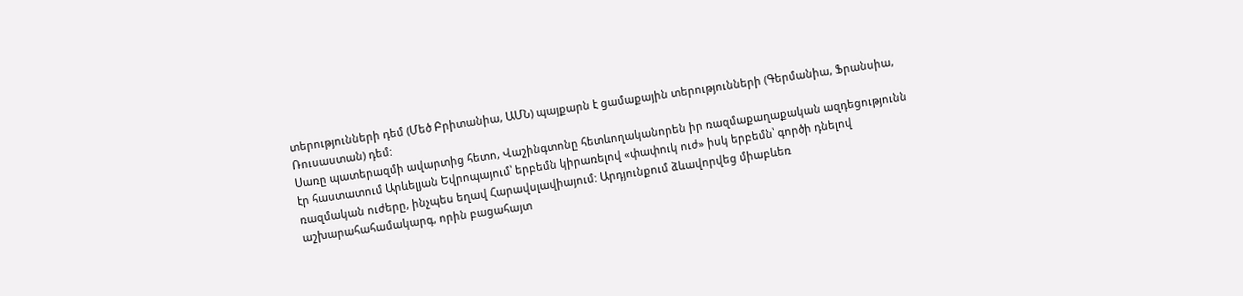տերությունների դեմ (Մեծ Բրիտանիա, ԱՄՆ) պայքարն է ցամաքային տերությունների (Գերմանիա, Ֆրանսիա, Ռուսաստան) դեմ:
Սառը պատերազմի ավարտից հետո, Վաշինգտոնը հետևողականորեն իր ռազմաքաղաքական ազդեցությունն էր հաստատում Արևելյան Եվրոպայում՝ երբեմն կիրառելով «փափուկ ուժ» իսկ երբեմն՝ գործի դնելով ռազմական ուժերը, ինչպես եղավ Հարավսլավիայում: Արդյունքում ձևավորվեց միաբևեռ աշխարահահամակարգ, որին բացահայտ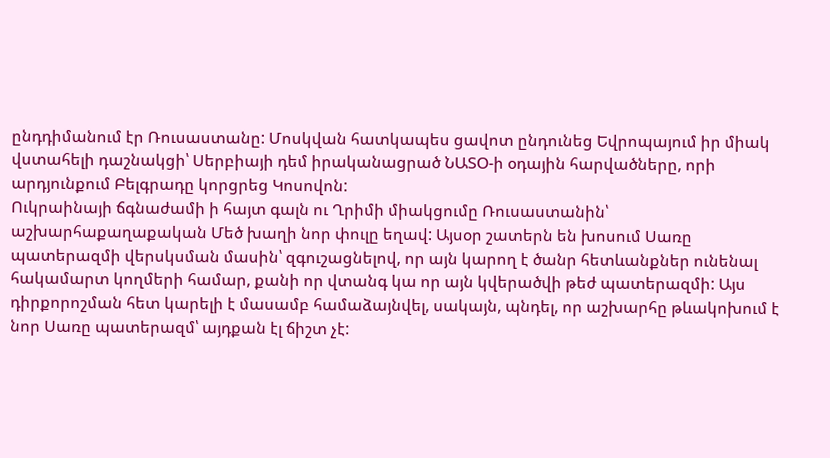ընդդիմանում էր Ռուսաստանը: Մոսկվան հատկապես ցավոտ ընդունեց Եվրոպայում իր միակ վստահելի դաշնակցի՝ Սերբիայի դեմ իրականացրած ՆԱՏՕ-ի օդային հարվածները, որի արդյունքում Բելգրադը կորցրեց Կոսովոն:
Ուկրաինայի ճգնաժամի ի հայտ գալն ու Ղրիմի միակցումը Ռուսաստանին՝ աշխարհաքաղաքական Մեծ խաղի նոր փուլը եղավ: Այսօր շատերն են խոսում Սառը պատերազմի վերսկսման մասին՝ զգուշացնելով, որ այն կարող է ծանր հետևանքներ ունենալ հակամարտ կողմերի համար, քանի որ վտանգ կա որ այն կվերածվի թեժ պատերազմի: Այս դիրքորոշման հետ կարելի է մասամբ համաձայնվել, սակայն, պնդել, որ աշխարհը թևակոխում է նոր Սառը պատերազմ՝ այդքան էլ ճիշտ չէ: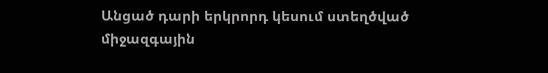Անցած դարի երկրորդ կեսում ստեղծված միջազգային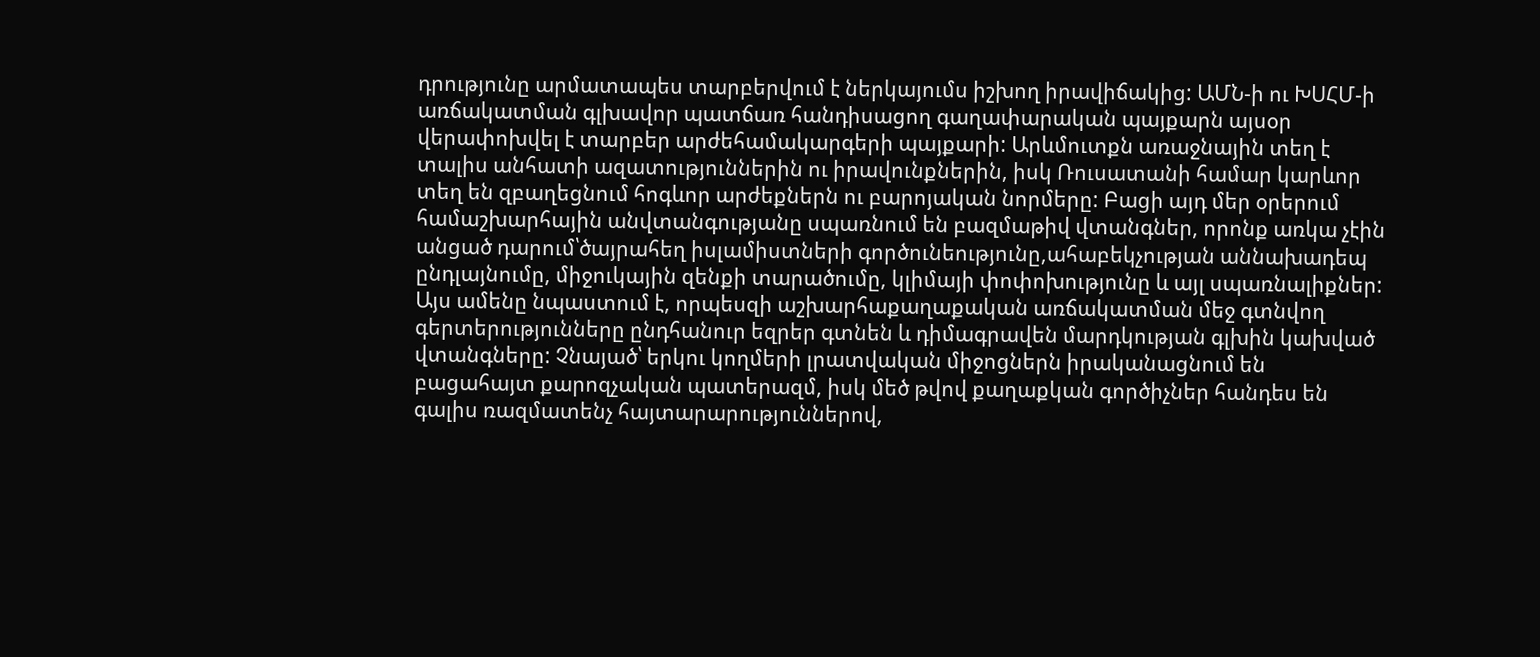դրությունը արմատապես տարբերվում է ներկայումս իշխող իրավիճակից: ԱՄՆ-ի ու ԽՍՀՄ-ի առճակատման գլխավոր պատճառ հանդիսացող գաղափարական պայքարն այսօր վերափոխվել է տարբեր արժեհամակարգերի պայքարի: Արևմուտքն առաջնային տեղ է տալիս անհատի ազատություններին ու իրավունքներին, իսկ Ռուսատանի համար կարևոր տեղ են զբաղեցնում հոգևոր արժեքներն ու բարոյական նորմերը: Բացի այդ մեր օրերում համաշխարհային անվտանգությանը սպառնում են բազմաթիվ վտանգներ, որոնք առկա չէին անցած դարում՝ծայրահեղ իսլամիստների գործունեությունը,ահաբեկչության աննախադեպ ընդլայնումը, միջուկային զենքի տարածումը, կլիմայի փոփոխությունը և այլ սպառնալիքներ:
Այս ամենը նպաստում է, որպեսզի աշխարհաքաղաքական առճակատման մեջ գտնվող գերտերությունները ընդհանուր եզրեր գտնեն և դիմագրավեն մարդկության գլխին կախված վտանգները: Չնայած՝ երկու կողմերի լրատվական միջոցներն իրականացնում են բացահայտ քարոզչական պատերազմ, իսկ մեծ թվով քաղաքկան գործիչներ հանդես են գալիս ռազմատենչ հայտարարություններով,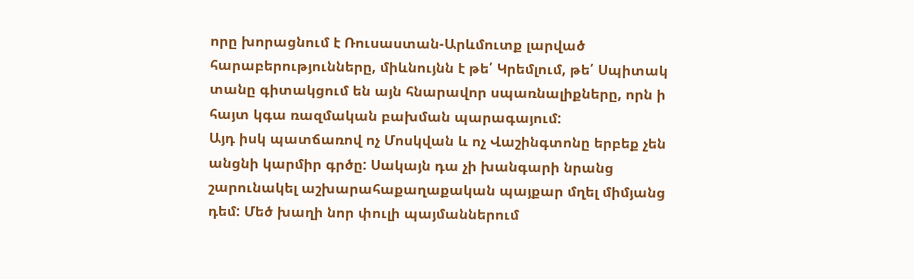որը խորացնում է Ռուսաստան-Արևմուտք լարված հարաբերությունները, միևնույնն է թե՛ Կրեմլում, թե՛ Սպիտակ տանը գիտակցում են այն հնարավոր սպառնալիքները, որն ի հայտ կգա ռազմական բախման պարագայում:
Այդ իսկ պատճառով ոչ Մոսկվան և ոչ Վաշինգտոնը երբեք չեն անցնի կարմիր գրծը: Սակայն դա չի խանգարի նրանց շարունակել աշխարահաքաղաքական պայքար մղել միմյանց դեմ: Մեծ խաղի նոր փուլի պայմաններում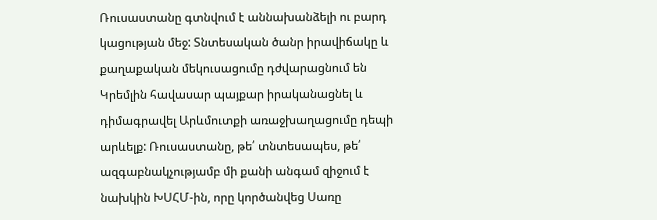Ռուսաստանը գտնվում է աննախանձելի ու բարդ կացության մեջ: Տնտեսական ծանր իրավիճակը և քաղաքական մեկուսացումը դժվարացնում են Կրեմլին հավասար պայքար իրականացնել և դիմագրավել Արևմուտքի առաջխաղացումը դեպի արևելք: Ռուսաստանը, թե՛ տնտեսապես, թե՛ ազգաբնակչությամբ մի քանի անգամ զիջում է նախկին ԽՍՀՄ-ին, որը կործանվեց Սառը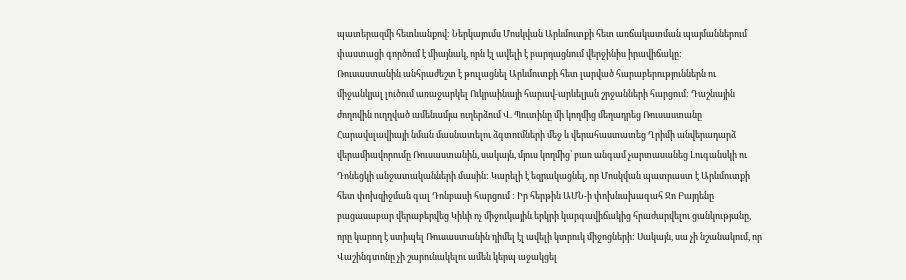պատերազմի հետևանքով: Ներկայումս Մոսկվան Արևմուտքի հետ առճակատման պայմաններում փաստացի գործում է միայնակ, որն էլ ավելի է բարդացնում վերջինիս իրավիճակը:
Ռուսաստանին անհրաժեշտ է թուլացնել Արևմուտքի հետ լարված հարաբերություններն ու միջանկյալ լուծում առաջարկել Ուկրաինայի հարավ-արևելյան շրջանների հարցում: Դաշնային ժողովին ուղղված ամենամյա ուղերձում Վ. Պուտինը մի կողմից մեղադրեց Ռուսաստանը Հարավսլավիայի նման մասնատելու ձգտումների մեջ և վերահաստատեց Ղրիմի անվերադարձ վերամիավորումը Ռուսաստանին, սակայն, մյուս կողմից՝ բառ անգամ չարտասանեց Լուգանսկի ու Դոնեցկի անջատականների մասին: Կարելի է եզրակացնել, որ Մոսկվան պատրաստ է Արևմուտքի հետ փոխզիջման գալ Դոնբասի հարցում : Իր հերթին ԱՄՆ-ի փոխնախագահ Ջո Բայդենը բացասաբար վերաբերվեց Կիևի ոչ միջուկային երկրի կարգավիճակից հրաժարվելու ցանկությանը, որը կարող է ստիպել Ռուսաստանին դիմել էլ ավելի կտրուկ միջոցների: Սակայն, սա չի նշանակում, որ Վաշինգտոնը չի շարունակելու ամեն կերպ աջակցել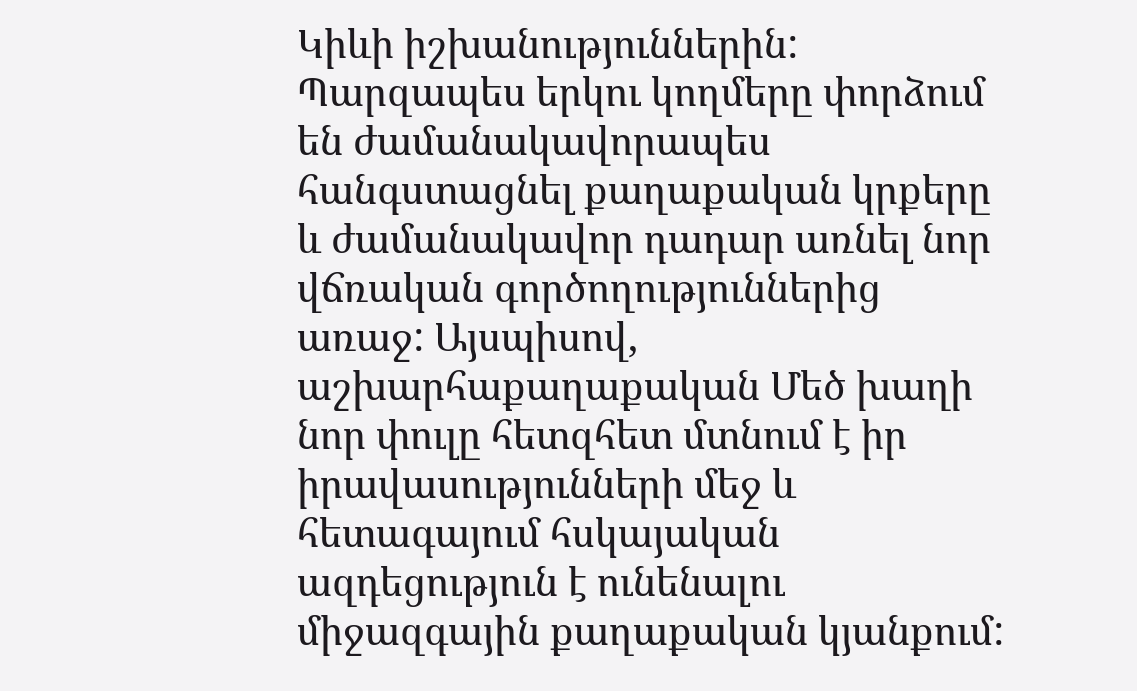Կիևի իշխանություններին: Պարզապես երկու կողմերը փորձում են ժամանակավորապես հանգստացնել քաղաքական կրքերը և ժամանակավոր դադար առնել նոր վճռական գործողություններից առաջ: Այսպիսով, աշխարհաքաղաքական Մեծ խաղի նոր փուլը հետզհետ մտնում է իր իրավասությունների մեջ և հետագայում հսկայական ազդեցություն է ունենալու միջազգային քաղաքական կյանքում: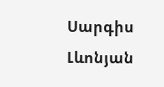Սարգիս Լևոնյան